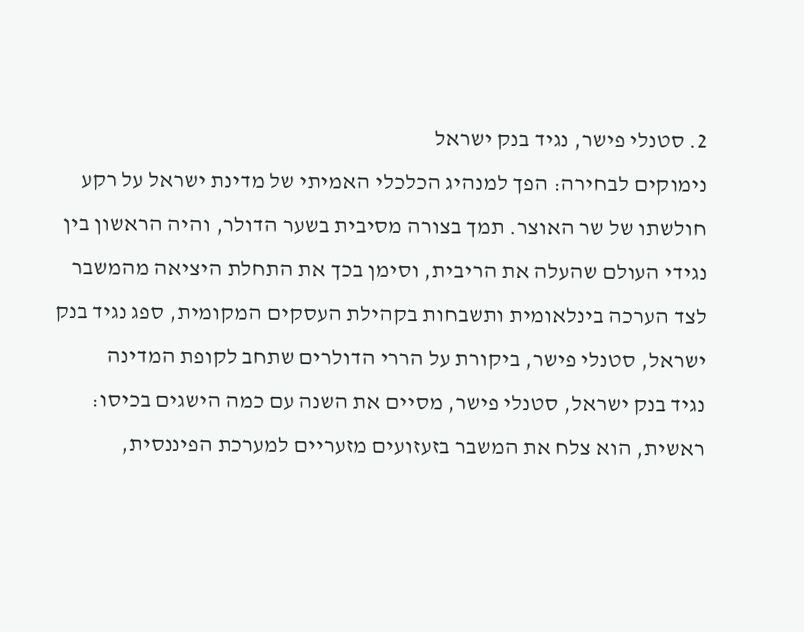2. סטנלי פישר, נגיד בנק ישראל
נימוקים לבחירה: הפך למנהיג הכלכלי האמיתי של מדינת ישראל על רקע חולשתו של שר האוצר. תמך בצורה מסיבית בשער הדולר, והיה הראשון בין נגידי העולם שהעלה את הריבית, וסימן בכך את התחלת היציאה מהמשבר
לצד הערכה בינלאומית ותשבחות בקהילת העסקים המקומית, ספג נגיד בנק ישראל, סטנלי פישר, ביקורת על הררי הדולרים שתחב לקופת המדינה
נגיד בנק ישראל, סטנלי פישר, מסיים את השנה עם כמה הישגים בכיסו: ראשית, הוא צלח את המשבר בזעזועים מזעריים למערכת הפיננסית,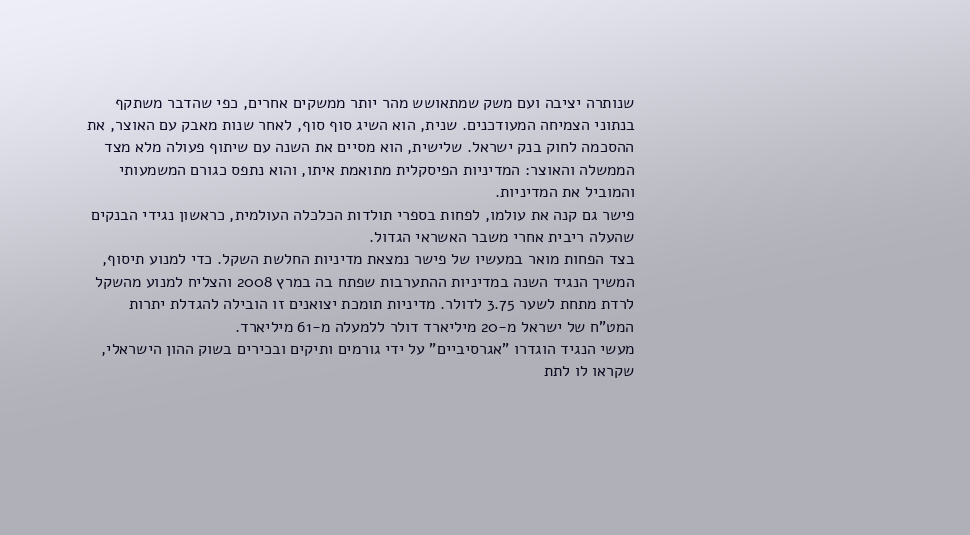שנותרה יציבה ועם משק שמתאושש מהר יותר ממשקים אחרים, כפי שהדבר משתקף בנתוני הצמיחה המעודכנים. שנית, הוא השיג סוף סוף, לאחר שנות מאבק עם האוצר, את ההסכמה לחוק בנק ישראל. שלישית, הוא מסיים את השנה עם שיתוף פעולה מלא מצד הממשלה והאוצר: המדיניות הפיסקלית מתואמת איתו, והוא נתפס כגורם המשמעותי והמוביל את המדיניות.
פישר גם קנה את עולמו, לפחות בספרי תולדות הכלכלה העולמית, כראשון נגידי הבנקים שהעלה ריבית אחרי משבר האשראי הגדול.
בצד הפחות מואר במעשיו של פישר נמצאת מדיניות החלשת השקל. כדי למנוע תיסוף, המשיך הנגיד השנה במדיניות ההתערבות שפתח בה במרץ 2008 והצליח למנוע מהשקל לרדת מתחת לשער 3.75 לדולר. מדיניות תומכת יצואנים זו הובילה להגדלת יתרות המט"ח של ישראל מ-20 מיליארד דולר ללמעלה מ-61 מיליארד.
מעשי הנגיד הוגדרו "אגרסיביים" על ידי גורמים ותיקים ובכירים בשוק ההון הישראלי, שקראו לו לתת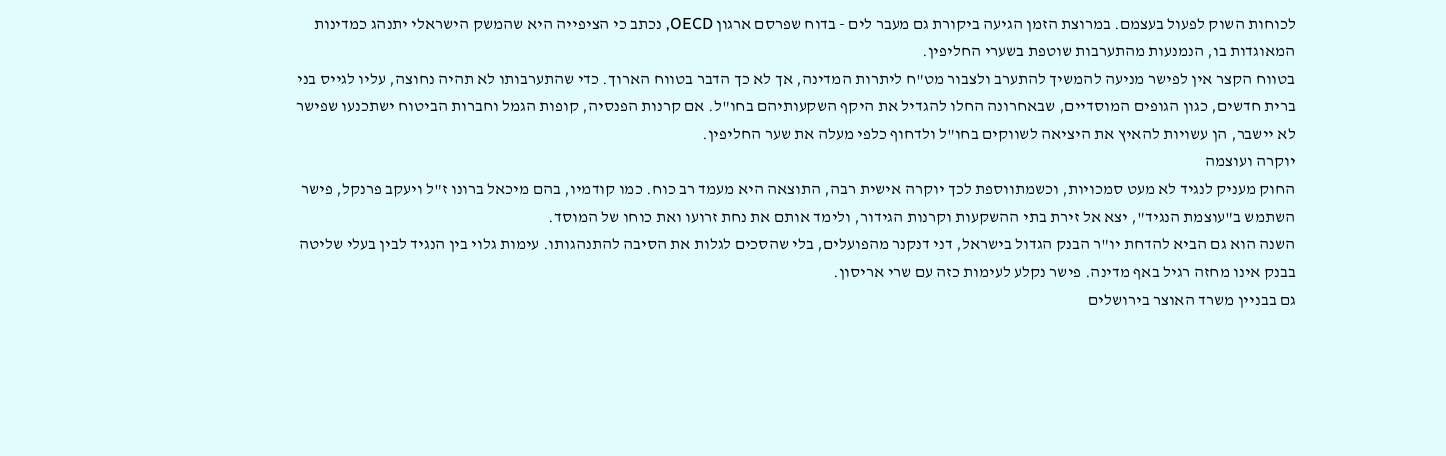לכוחות השוק לפעול בעצמם. במרוצת הזמן הגיעה ביקורת גם מעבר לים - בדוח שפרסם ארגון OECD, נכתב כי הציפייה היא שהמשק הישראלי יתנהג כמדינות המאוגדות בו, הנמנעות מהתערבות שוטפת בשערי החליפין.
בטווח הקצר אין לפישר מניעה להמשיך להתערב ולצבור מט"ח ליתרות המדינה, אך לא כך הדבר בטווח הארוך. כדי שהתערבותו לא תהיה נחוצה, עליו לגייס בני ברית חדשים, כגון הגופים המוסדיים, שבאחרונה החלו להגדיל את היקף השקעותיהם בחו"ל. אם קרנות הפנסיה, קופות הגמל וחברות הביטוח ישתכנעו שפישר לא יישבר, הן עשויות להאיץ את היציאה לשווקים בחו"ל ולדחוף כלפי מעלה את שער החליפין.
יוקרה ועוצמה
החוק מעניק לנגיד לא מעט סמכויות, וכשמתווספת לכך יוקרה אישית רבה, התוצאה היא מעמד רב כוח. כמו קודמיו, בהם מיכאל ברונו ז"ל ויעקב פרנקל, פישר השתמש ב"עוצמת הנגיד", יצא אל זירת בתי ההשקעות וקרנות הגידור, ולימד אותם את נחת זרועו ואת כוחו של המוסד.
השנה הוא גם הביא להדחת יו"ר הבנק הגדול בישראל, דני דנקנר מהפועלים, בלי שהסכים לגלות את הסיבה להתנהגותו. עימות גלוי בין הנגיד לבין בעלי שליטה בבנק אינו מחזה רגיל באף מדינה. פישר נקלע לעימות כזה עם שרי אריסון.
גם בבניין משרד האוצר בירושלים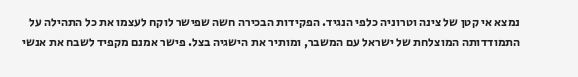נמצא אי קטן של צינה וטרוניה כלפי הנגיד. הפקידות הבכירה חשה שפישר לוקח לעצמו את כל התהילה על התמודדותה המוצלחת של ישראל עם המשבר, ומותיר את הישגיה בצל. פישר אמנם מקפיד לשבח את אנשי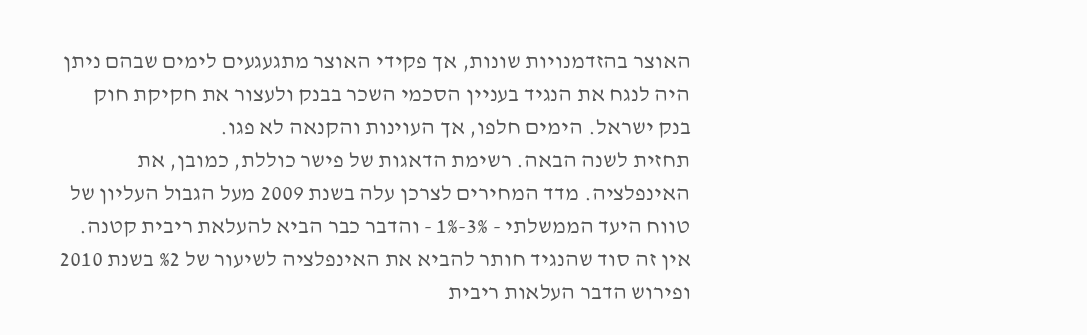האוצר בהזדמנויות שונות, אך פקידי האוצר מתגעגעים לימים שבהם ניתן היה לנגח את הנגיד בעניין הסכמי השכר בבנק ולעצור את חקיקת חוק בנק ישראל. הימים חלפו, אך העוינות והקנאה לא פגו.
תחזית לשנה הבאה. רשימת הדאגות של פישר כוללת, כמובן, את האינפלציה. מדד המחירים לצרכן עלה בשנת 2009 מעל הגבול העליון של טווח היעד הממשלתי - 3%-1% - והדבר כבר הביא להעלאת ריבית קטנה. אין זה סוד שהנגיד חותר להביא את האינפלציה לשיעור של %2 בשנת 2010 ופירוש הדבר העלאות ריבית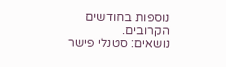נוספות בחודשים הקרובים.
נושאים: סטנלי פישר